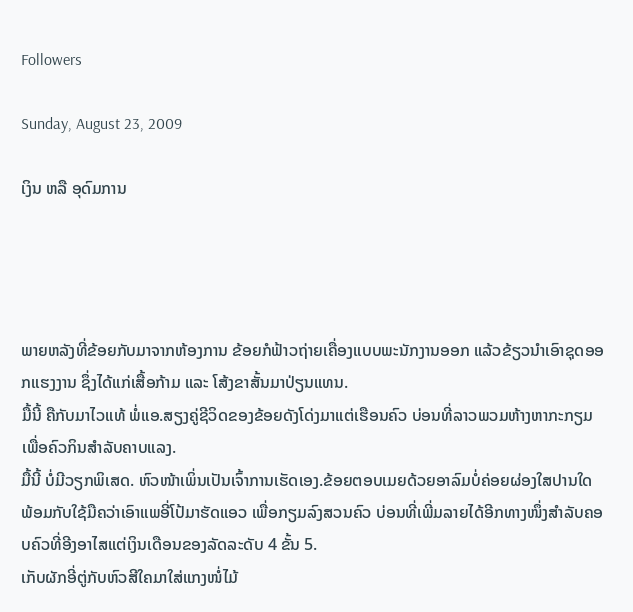Followers

Sunday, August 23, 2009

ເງິນ ຫລື ອຸດົມການ




ພາຍຫລັງທີ່ຂ້ອຍກັບມາຈາກຫ້ອງການ ຂ້ອຍກໍຟ້າວຖ່າຍເຄື່ອງແບບພະນັກງານອອກ ແລ້ວຂ້ຽວນໍາເອົາຊຸດອອກແຮງງານ ຊຶ່ງໄດ້ແກ່ເສື້ອກ້າມ ແລະ ໂສ້ງຂາສັ້ນມາປ່ຽນແທນ.
ມື້ນີ້ ຄືກັບມາໄວແທ້ ພໍ່ແອ.ສຽງຄູ່ຊີວິດຂອງຂ້ອຍດັງໂດ່ງມາແຕ່ເຮືອນຄົວ ບ່ອນທີ່ລາວພວມຫ້າງຫາກະກຽມເພື່ອຄົວກິນສຳລັບຄາບແລງ.
ມື້ນີ້ ບໍ່ມີວຽກພິເສດ. ຫົວໜ້າເພິ່ນເປັນເຈົ້າການເຮັດເອງ.ຂ້ອຍຕອບເມຍດ້ວຍອາລົມບໍ່ຄ່ອຍຜ່ອງໃສປານໃດ ພ້ອມກັບໃຊ້ມືຄວ່າເອົາແພອີ່ໂປ້ມາຮັດແອວ ເພື່ອກຽມລົງສວນຄົວ ບ່ອນທີ່ເພີ່ມລາຍໄດ້ອີກທາງໜຶ່ງສຳລັບຄອບຄົວທີ່ອີງອາໄສແຕ່ເງິນເດືອນຂອງລັດລະດັບ 4 ຂັ້ນ 5.
ເກັບຜັກອີ່ຕູ່ກັບຫົວສີໃຄມາໃສ່ແກງໜໍ່ໄມ້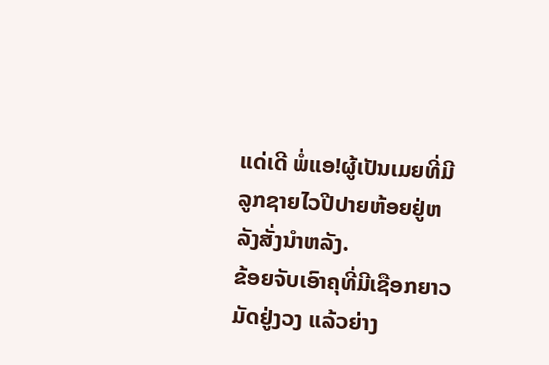ແດ່ເດີ ພໍ່ແອ!ຜູ້ເປັນເມຍທີ່ມີລູກຊາຍໄວປີປາຍຫ້ອຍຢູ່ຫລັງສັ່ງນຳຫລັງ.
ຂ້ອຍຈັບເອົາຄຸທີ່ມີເຊືອກຍາວມັດຢູ່ງວງ ແລ້ວຍ່າງ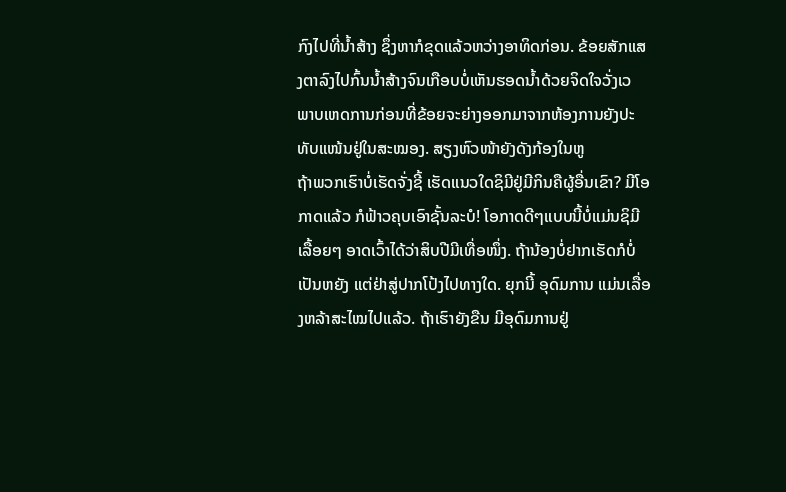ກົງໄປທີ່ນໍ້າສ້າງ ຊຶ່ງຫາກໍຂຸດແລ້ວຫວ່າງອາທິດກ່ອນ. ຂ້ອຍສັກແສງຕາລົງໄປກົ້ນນໍ້າສ້າງຈົນເກືອບບໍ່ເຫັນຮອດນໍ້າດ້ວຍຈິດໃຈວັ່ງເວ ພາບເຫດການກ່ອນທີ່ຂ້ອຍຈະຍ່າງອອກມາຈາກຫ້ອງການຍັງປະທັບແໜ້ນຢູ່ໃນສະໝອງ. ສຽງຫົວໜ້າຍັງດັງກ້ອງໃນຫູ
ຖ້າພວກເຮົາບໍ່ເຮັດຈັ່ງຊີ້ ເຮັດແນວໃດຊິມີຢູ່ມີກິນຄືຜູ້ອື່ນເຂົາ? ມີໂອກາດແລ້ວ ກໍຟ້າວຄຸບເອົາຊັ້ນລະບໍ! ໂອກາດດີໆແບບນີ້ບໍ່ແມ່ນຊິມີເລື້ອຍໆ ອາດເວົ້າໄດ້ວ່າສິບປີມີເທື່ອໜຶ່ງ. ຖ້ານ້ອງບໍ່ຢາກເຮັດກໍບໍ່ເປັນຫຍັງ ແຕ່ຢ່າສູ່ປາກໂປ້ງໄປທາງໃດ. ຍຸກນີ້ ອຸດົມການ ແມ່ນເລື່ອງຫລ້າສະໄໝໄປແລ້ວ. ຖ້າເຮົາຍັງຂືນ ມີອຸດົມການຢູ່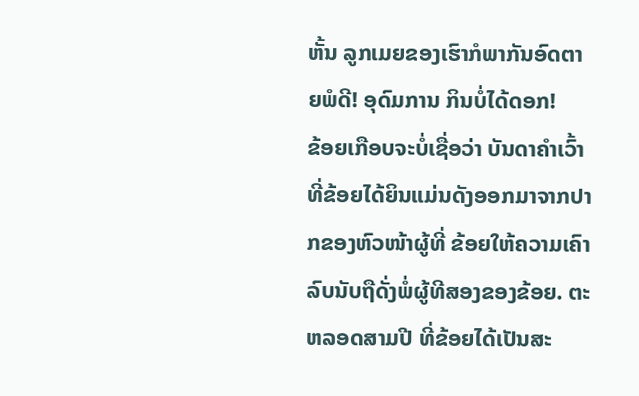ຫັ້ນ ລູກເມຍຂອງເຮົາກໍພາກັນອົດຕາຍພໍດີ! ອຸດົມການ ກິນບໍ່ໄດ້ດອກ!
ຂ້ອຍເກືອບຈະບໍ່ເຊື່ອວ່າ ບັນດາຄໍາເວົ້າທີ່ຂ້ອຍໄດ້ຍິນແມ່ນດັງອອກມາຈາກປາກຂອງຫົວໜ້າຜູ້ທີ່ ຂ້ອຍໃຫ້ຄວາມເຄົາລົບນັບຖືດັ່ງພໍ່ຜູ້ທີສອງຂອງຂ້ອຍ. ຕະຫລອດສາມປີ ທີ່ຂ້ອຍໄດ້ເປັນສະ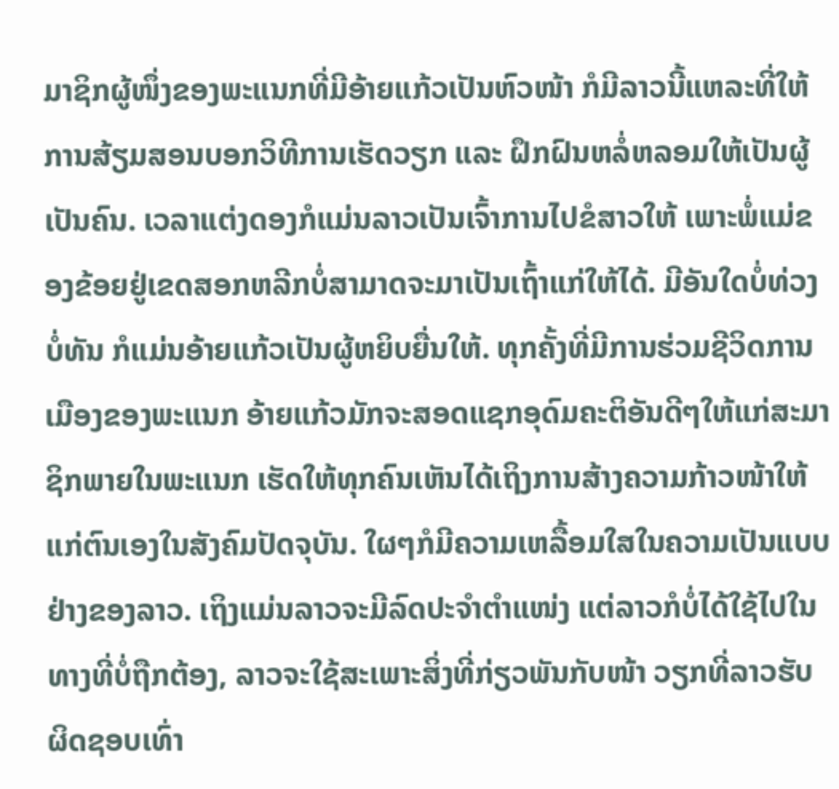ມາຊິກຜູ້ໜຶ່ງຂອງພະແນກທີ່ມີອ້າຍແກ້ວເປັນຫົວໜ້າ ກໍມີລາວນີ້ແຫລະທີ່ໃຫ້ການສ້ຽມສອນບອກວິທີການເຮັດວຽກ ແລະ ຝຶກຝົນຫລໍ່ຫລອມໃຫ້ເປັນຜູ້ເປັນຄົນ. ເວລາແຕ່ງດອງກໍແມ່ນລາວເປັນເຈົ້າການໄປຂໍສາວໃຫ້ ເພາະພໍ່ແມ່ຂອງຂ້ອຍຢູ່ເຂດສອກຫລີກບໍ່ສາມາດຈະມາເປັນເຖົ້າແກ່ໃຫ້ໄດ້. ມີອັນໃດບໍ່ທ່ວງບໍ່ທັນ ກໍແມ່ນອ້າຍແກ້ວເປັນຜູ້ຫຍິບຍື່ນໃຫ້. ທຸກຄັ້ງທີ່ມີການຮ່ວມຊີວິດການເມືອງຂອງພະແນກ ອ້າຍແກ້ວມັກຈະສອດແຊກອຸດົມຄະຕິອັນດີໆໃຫ້ແກ່ສະມາຊິກພາຍໃນພະແນກ ເຮັດໃຫ້ທຸກຄົນເຫັນໄດ້ເຖິງການສ້າງຄວາມກ້າວໜ້າໃຫ້ແກ່ຕົນເອງໃນສັງຄົມປັດຈຸບັນ. ໃຜໆກໍມີຄວາມເຫລື້ອມໃສໃນຄວາມເປັນແບບຢ່າງຂອງລາວ. ເຖິງແມ່ນລາວຈະມີລົດປະຈຳຕຳແໜ່ງ ແຕ່ລາວກໍບໍ່ໄດ້ໃຊ້ໄປໃນທາງທີ່ບໍ່ຖືກຕ້ອງ, ລາວຈະໃຊ້ສະເພາະສິ່ງທີ່ກ່ຽວພັນກັບໜ້າ ວຽກທີ່ລາວຮັບຜິດຊອບເທົ່າ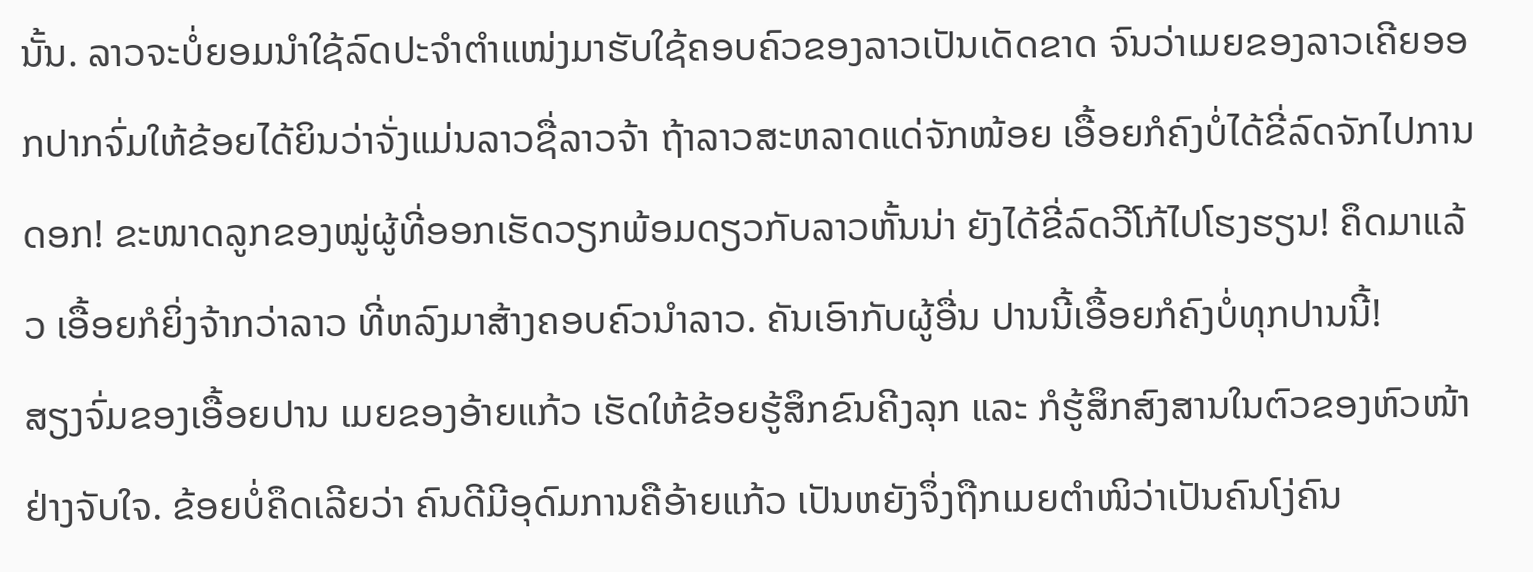ນັ້ນ. ລາວຈະບໍ່ຍອມນຳໃຊ້ລົດປະຈຳຕຳແໜ່ງມາຮັບໃຊ້ຄອບຄົວຂອງລາວເປັນເດັດຂາດ ຈົນວ່າເມຍຂອງລາວເຄີຍອອກປາກຈົ່ມໃຫ້ຂ້ອຍໄດ້ຍິນວ່າຈັ່ງແມ່ນລາວຊື່ລາວຈ້າ ຖ້າລາວສະຫລາດແດ່ຈັກໜ້ອຍ ເອື້ອຍກໍຄົງບໍ່ໄດ້ຂີ່ລົດຈັກໄປການດອກ! ຂະໜາດລູກຂອງໝູ່ຜູ້ທີ່ອອກເຮັດວຽກພ້ອມດຽວກັບລາວຫັ້ນນ່າ ຍັງໄດ້ຂີ່ລົດວີໂກ້ໄປໂຮງຮຽນ! ຄຶດມາແລ້ວ ເອື້ອຍກໍຍິ່ງຈ້າກວ່າລາວ ທີ່ຫລົງມາສ້າງຄອບຄົວນຳລາວ. ຄັນເອົາກັບຜູ້ອື່ນ ປານນີ້ເອື້ອຍກໍຄົງບໍ່ທຸກປານນີ້!
ສຽງຈົ່ມຂອງເອື້ອຍປານ ເມຍຂອງອ້າຍແກ້ວ ເຮັດໃຫ້ຂ້ອຍຮູ້ສຶກຂົນຄີງລຸກ ແລະ ກໍຮູ້ສຶກສົງສານໃນຕົວຂອງຫົວໜ້າຢ່າງຈັບໃຈ. ຂ້ອຍບໍ່ຄຶດເລີຍວ່າ ຄົນດີມີອຸດົມການຄືອ້າຍແກ້ວ ເປັນຫຍັງຈຶ່ງຖືກເມຍຕຳໜິວ່າເປັນຄົນໂງ່ຄົນ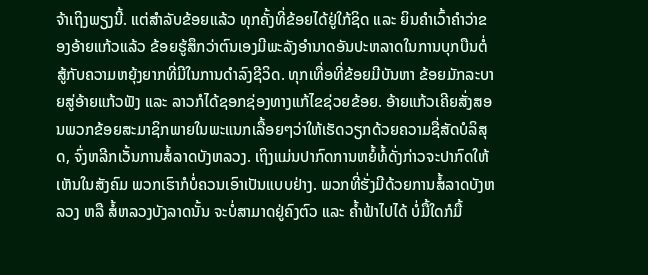ຈ້າເຖິງພຽງນີ້. ແຕ່ສຳລັບຂ້ອຍແລ້ວ ທຸກຄັ້ງທີ່ຂ້ອຍໄດ້ຢູ່ໃກ້ຊິດ ແລະ ຍິນຄຳເວົ້າຄຳວ່າຂອງອ້າຍແກ້ວແລ້ວ ຂ້ອຍຮູ້ສຶກວ່າຕົນເອງມີພະລັງອຳນາດອັນປະຫລາດໃນການບຸກບືນຕໍ່ສູ້ກັບຄວາມຫຍຸ້ງຍາກທີ່ມີໃນການດຳລົງຊີວິດ. ທຸກເທື່ອທີ່ຂ້ອຍມີບັນຫາ ຂ້ອຍມັກລະບາຍສູ່ອ້າຍແກ້ວຟັງ ແລະ ລາວກໍໄດ້ຊອກຊ່ອງທາງແກ້ໄຂຊ່ວຍຂ້ອຍ. ອ້າຍແກ້ວເຄີຍສັ່ງສອນພວກຂ້ອຍສະມາຊິກພາຍໃນພະແນກເລື້ອຍໆວ່າໃຫ້ເຮັດວຽກດ້ວຍຄວາມຊື່ສັດບໍລິສຸດ, ຈົ່ງຫລີກເວັ້ນການສໍ້ລາດບັງຫລວງ. ເຖິງແມ່ນປາກົດການຫຍໍ້ທໍ້ດັ່ງກ່າວຈະປາກົດໃຫ້ເຫັນໃນສັງຄົມ ພວກເຮົາກໍບໍ່ຄວນເອົາເປັນແບບຢ່າງ. ພວກທີ່ຮັ່ງມີດ້ວຍການສໍ້ລາດບັງຫລວງ ຫລື ສໍ້ຫລວງບັງລາດນັ້ນ ຈະບໍ່ສາມາດຢູ່ຄົງຕົວ ແລະ ຄໍ້າຟ້າໄປໄດ້ ບໍ່ມື້ໃດກໍມື້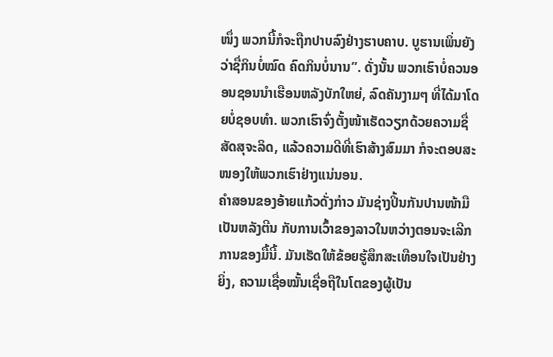ໜຶ່ງ ພວກນີ້ກໍຈະຖືກປາບລົງຢ່າງຮາບຄາບ. ບູຮານເພິ່ນຍັງວ່າຊື່ກິນບໍ່ໝົດ ຄົດກິນບໍ່ນານ”. ດັ່ງນັ້ນ ພວກເຮົາບໍ່ຄວນອອນຊອນນຳເຮືອນຫລັງບັກໃຫຍ່, ລົດຄັນງາມໆ ທີ່ໄດ້ມາໂດຍບໍ່ຊອບທຳ. ພວກເຮົາຈົ່ງຕັ້ງໜ້າເຮັດວຽກດ້ວຍຄວາມຊື່ສັດສຸຈະລິດ, ແລ້ວຄວາມດີທີ່ເຮົາສ້າງສົມມາ ກໍຈະຕອບສະໜອງໃຫ້ພວກເຮົາຢ່າງແນ່ນອນ.
ຄຳສອນຂອງອ້າຍແກ້ວດັ່ງກ່າວ ມັນຊ່າງປິ້ນກັນປານໜ້າມືເປັນຫລັງຕີນ ກັບການເວົ້າຂອງລາວໃນຫວ່າງຕອນຈະເລີກການຂອງມື້ນີ້. ມັນເຮັດໃຫ້ຂ້ອຍຮູ້ສຶກສະເທືອນໃຈເປັນຢ່າງຍິ່ງ, ຄວາມເຊື່ອໝັ້ນເຊື່ອຖືໃນໂຕຂອງຜູ້ເປັນ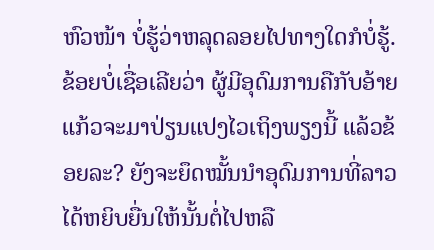ຫົວໜ້າ ບໍ່ຮູ້ວ່າຫລຸດລອຍໄປທາງໃດກໍບໍ່ຮູ້. ຂ້ອຍບໍ່ເຊື່ອເລີຍວ່າ ຜູ້ມີອຸດົມການຄືກັບອ້າຍແກ້ວຈະມາປ່ຽນແປງໄວເຖິງພຽງນີ້ ແລ້ວຂ້ອຍລະ? ຍັງຈະຍຶດໝັ້ນນຳອຸດົມການທີ່ລາວໄດ້ຫຍິບຍື່ນໃຫ້ນັ້ນຕໍ່ໄປຫລື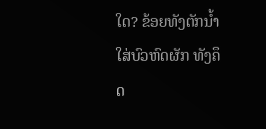ໃດ? ຂ້ອຍທັງຕັກນໍ້າໃສ່ບົວຫົດຜັກ ທັງຄຶດ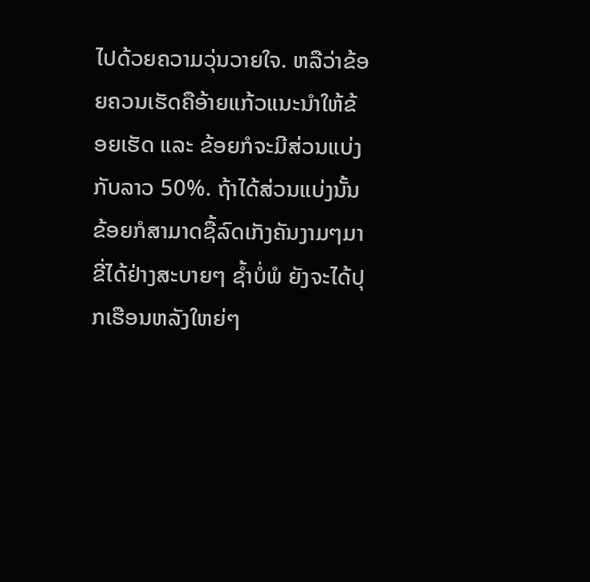ໄປດ້ວຍຄວາມວຸ່ນວາຍໃຈ. ຫລືວ່າຂ້ອຍຄວນເຮັດຄືອ້າຍແກ້ວແນະນຳໃຫ້ຂ້ອຍເຮັດ ແລະ ຂ້ອຍກໍຈະມີສ່ວນແບ່ງກັບລາວ 50%. ຖ້າໄດ້ສ່ວນແບ່ງນັ້ນ ຂ້ອຍກໍສາມາດຊື້ລົດເກັງຄັນງາມໆມາຂີ່ໄດ້ຢ່າງສະບາຍໆ ຊໍ້າບໍ່ພໍ ຍັງຈະໄດ້ປຸກເຮືອນຫລັງໃຫຍ່ໆ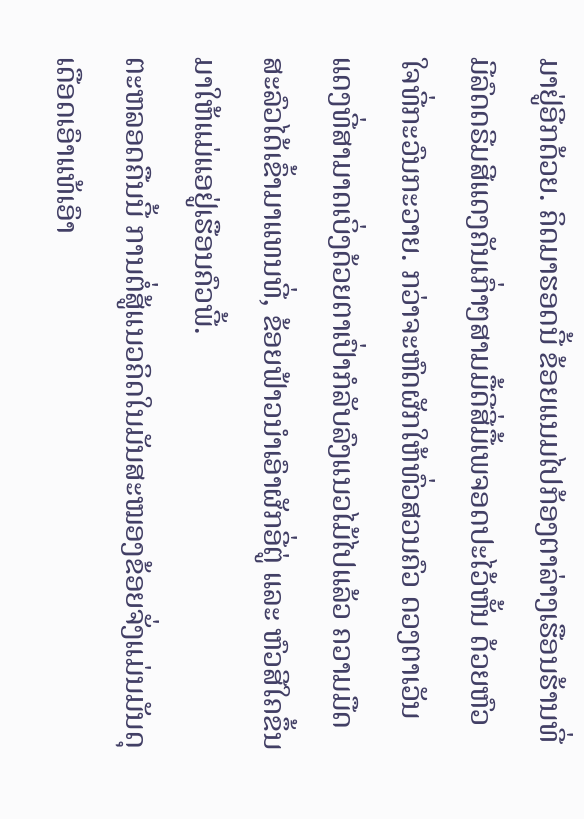ມາຢູ່ອີກດ້ວຍ. ຄິດມາຮອດນີ້ ຂ້ອຍແນມໄປກ້ອງຕາລ່າງເຮືອນຮ້ານທີ່ມີລົດດຣີມສີແດງຄັນເກົ່າໆສາມມື້ດີສີ່ມື້ເພຈອດປະໄວ້ຫັ້ນ ດ້ວຍຫົວໃຈທີ່ກະວົນກະວາຍ. ກວ່າຈະຫົດຜັກໃຫ້ທົ່ວສວນຄົວ ດວງຕາເວັນແດງທີ່ສາມາດເບິ່ງດ້ວຍຕາເປົ່າກໍລັບລົງແນວໄມ້ໄປແລ້ວ ຄວາມມືດສະລົວໄດ້ເຂົ້າມາແທນທີ່, ຂ້ອຍຟ້າວນຳເອົາຜັກອີ່ຕູ່ ແລະ ຫົວສີໃຄຂຶ້ນມາໃຫ້ແມ່ແອຢູ່ເຮືອນຄົວພີ້.
ຕະຫລອດຄືນນີ້ ການຕໍ່ສູ້ແນວຄິດໃນມັນສະໝອງຂ້ອຍຈັ່ງແມ່ນມັນດຸເດືອດເອົາແທ້ເອົາ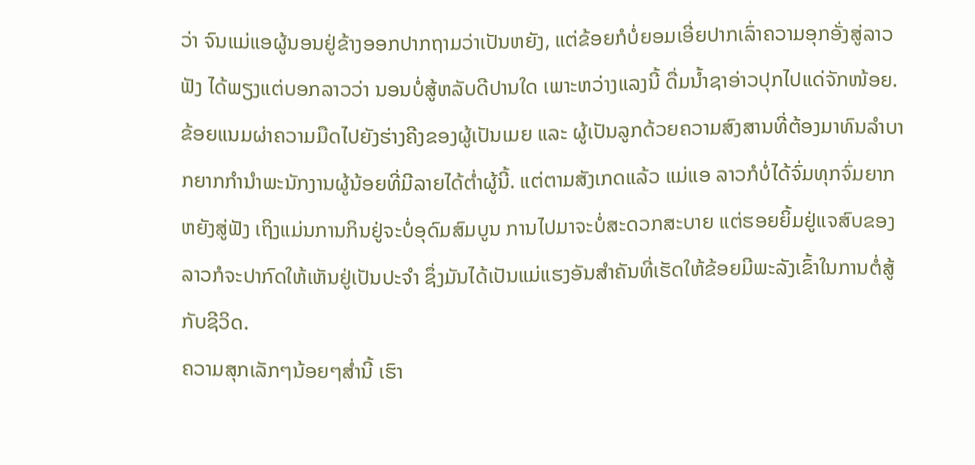ວ່າ ຈົນແມ່ແອຜູ້ນອນຢູ່ຂ້າງອອກປາກຖາມວ່າເປັນຫຍັງ, ແຕ່ຂ້ອຍກໍບໍ່ຍອມເອີ່ຍປາກເລົ່າຄວາມອຸກອັ່ງສູ່ລາວຟັງ ໄດ້ພຽງແຕ່ບອກລາວວ່າ ນອນບໍ່ສູ້ຫລັບດີປານໃດ ເພາະຫວ່າງແລງນີ້ ດື່ມນໍ້າຊາອ່າວປຸກໄປແດ່ຈັກໜ້ອຍ. ຂ້ອຍແນມຜ່າຄວາມມືດໄປຍັງຮ່າງຄີງຂອງຜູ້ເປັນເມຍ ແລະ ຜູ້ເປັນລູກດ້ວຍຄວາມສົງສານທີ່ຕ້ອງມາທົນລໍາບາກຍາກກໍານໍາພະນັກງານຜູ້ນ້ອຍທີ່ມີລາຍໄດ້ຕໍ່າຜູ້ນີ້. ແຕ່ຕາມສັງເກດແລ້ວ ແມ່ແອ ລາວກໍບໍ່ໄດ້ຈົ່ມທຸກຈົ່ມຍາກຫຍັງສູ່ຟັງ ເຖິງແມ່ນການກິນຢູ່ຈະບໍ່ອຸດົມສົມບູນ ການໄປມາຈະບໍ່ສະດວກສະບາຍ ແຕ່ຮອຍຍິ້ມຢູ່ແຈສົບຂອງລາວກໍຈະປາກົດໃຫ້ເຫັນຢູ່ເປັນປະຈຳ ຊຶ່ງມັນໄດ້ເປັນແມ່ແຮງອັນສຳຄັນທີ່ເຮັດໃຫ້ຂ້ອຍມີພະລັງເຂົ້າໃນການຕໍ່ສູ້ກັບຊີວິດ.
ຄວາມສຸກເລັກໆນ້ອຍໆສ່ຳນີ້ ເຮົາ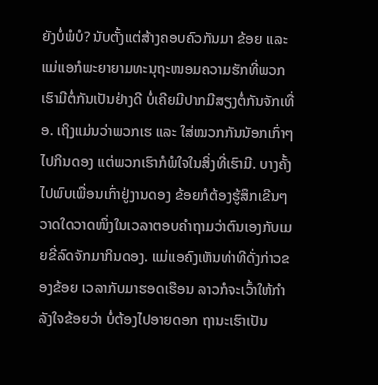ຍັງບໍ່ພໍບໍ? ນັບຕັ້ງແຕ່ສ້າງຄອບຄົວກັນມາ ຂ້ອຍ ແລະ ແມ່ແອກໍພະຍາຍາມທະນຸຖະໜອມຄວາມຮັກທີ່ພວກເຮົາມີຕໍ່ກັນເປັນຢ່າງດີ ບໍ່ເຄີຍມີປາກມີສຽງຕໍ່ກັນຈັກເທື່ອ. ເຖິງແມ່ນວ່າພວກເຮ ແລະ ໃສ່ໝວກກັນນັອກເກົ່າໆໄປກິນດອງ ແຕ່ພວກເຮົາກໍພໍໃຈໃນສິ່ງທີ່ເຮົາມີ. ບາງຄັ້ງໄປພົບເພື່ອນເກົ່າຢູ່ງານດອງ ຂ້ອຍກໍຕ້ອງຮູ້ສຶກເຂີນໆວາດໃດວາດໜຶ່ງໃນເວລາຕອບຄຳຖາມວ່າຕົນເອງກັບເມຍຂີ່ລົດຈັກມາກິນດອງ. ແມ່ແອຄົງເຫັນທ່າທີດັ່ງກ່າວຂອງຂ້ອຍ ເວລາກັບມາຮອດເຮືອນ ລາວກໍຈະເວົ້າໃຫ້ກຳລັງໃຈຂ້ອຍວ່າ ບໍ່ຕ້ອງໄປອາຍດອກ ຖານະເຮົາເປັນ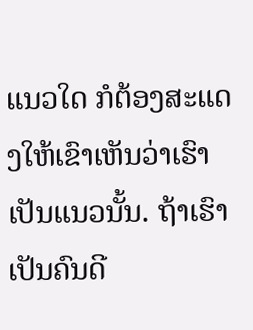ແນວໃດ ກໍຕ້ອງສະແດງໃຫ້ເຂົາເຫັນວ່າເຮົາເປັນແນວນັ້ນ. ຖ້າເຮົາເປັນຄົນດີ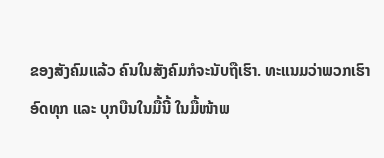ຂອງສັງຄົມແລ້ວ ຄົນໃນສັງຄົມກໍຈະນັບຖືເຮົາ. ທະແນມວ່າພວກເຮົາອົດທຸກ ແລະ ບຸກບືນໃນມື້ນີ້ ໃນມື້ໜ້າພ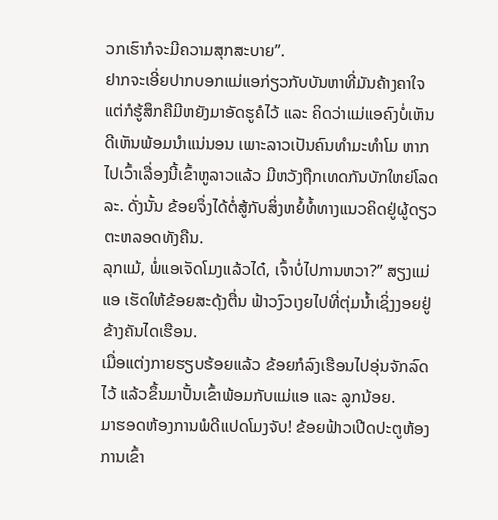ວກເຮົາກໍຈະມີຄວາມສຸກສະບາຍ”.
ຢາກຈະເອີ່ຍປາກບອກແມ່ແອກ່ຽວກັບບັນຫາທີ່ມັນຄ້າງຄາໃຈ ແຕ່ກໍຮູ້ສຶກຄືມີຫຍັງມາອັດຮູຄໍໄວ້ ແລະ ຄິດວ່າແມ່ແອຄົງບໍ່ເຫັນດີເຫັນພ້ອມນໍາແນ່ນອນ ເພາະລາວເປັນຄົນທໍາມະທໍາໂມ ຫາກໄປເວົ້າເລື່ອງນີ້ເຂົ້າຫູລາວແລ້ວ ມີຫວັງຖືກເທດກັນບັກໃຫຍ່ໂລດລະ. ດັ່ງນັ້ນ ຂ້ອຍຈຶ່ງໄດ້ຕໍ່ສູ້ກັບສິ່ງຫຍໍ້ທໍ້ທາງແນວຄິດຢູ່ຜູ້ດຽວຕະຫລອດທັງຄືນ.
ລຸກແມ້, ພໍ່ແອເຈັດໂມງແລ້ວໄດ໋, ເຈົ້າບໍ່ໄປການຫວາ?” ສຽງແມ່ແອ ເຮັດໃຫ້ຂ້ອຍສະດຸ້ງຕື່ນ ຟ້າວງົວເງຍໄປທີ່ຕຸ່ມນໍ້າເຊິ່ງງອຍຢູ່ຂ້າງຄັນໄດເຮືອນ.
ເມື່ອແຕ່ງກາຍຮຽບຮ້ອຍແລ້ວ ຂ້ອຍກໍລົງເຮືອນໄປອຸ່ນຈັກລົດໄວ້ ແລ້ວຂຶ້ນມາປັ້ນເຂົ້າພ້ອມກັບແມ່ແອ ແລະ ລູກນ້ອຍ.
ມາຮອດຫ້ອງການພໍດີແປດໂມງຈັບ! ຂ້ອຍຟ້າວເປີດປະຕູຫ້ອງການເຂົ້າ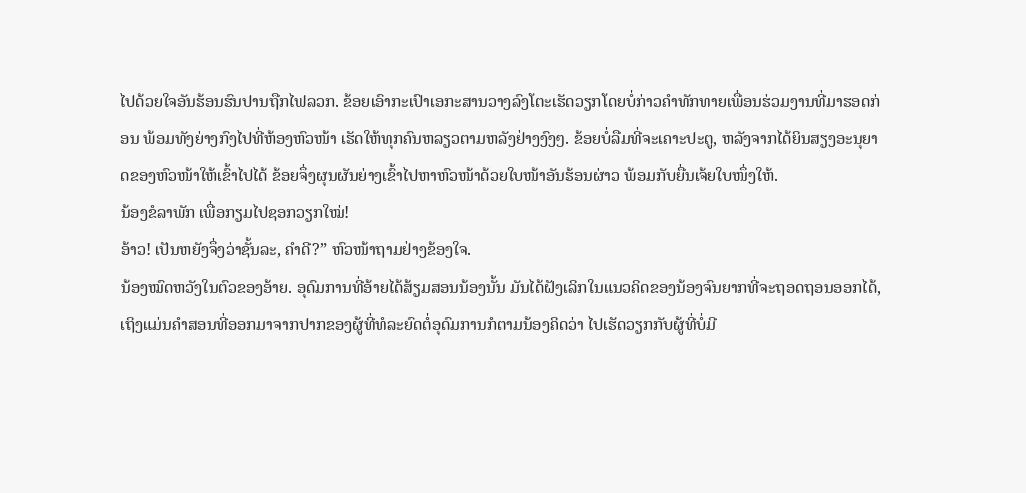ໄປດ້ວຍໃຈອັນຮ້ອນຮົນປານຖືກໄຟລວກ. ຂ້ອຍເອົາກະເປົາເອກະສານວາງລົງໂຕະເຮັດວຽກໂດຍບໍ່ກ່າວຄຳທັກທາຍເພື່ອນຮ່ວມງານທີ່ມາຮອດກ່ອນ ພ້ອມທັງຍ່າງກົງໄປທີ່ຫ້ອງຫົວໜ້າ ເຮັດໃຫ້ທຸກຄົນຫລຽວຕາມຫລັງຢ່າງງົງໆ. ຂ້ອຍບໍ່ລືມທີ່ຈະເຄາະປະຕູ, ຫລັງຈາກໄດ້ຍິນສຽງອະນຸຍາດຂອງຫົວໜ້າໃຫ້ເຂົ້າໄປໄດ້ ຂ້ອຍຈຶ່ງຜຸນຜັນຍ່າງເຂົ້າໄປຫາຫົວໜ້າດ້ວຍໃບໜ້າອັນຮ້ອນຜ່າວ ພ້ອມກັບຍື່ນເຈ້ຍໃບໜຶ່ງໃຫ້.
ນ້ອງຂໍລາພັກ ເພື່ອກຽມໄປຊອກວຽກໃໝ່!
ອ້າວ! ເປັນຫຍັງຈຶ່ງວ່າຊັ້ນລະ, ຄຳດີ?” ຫົວໜ້າຖາມຢ່າງຂ້ອງໃຈ.
ນ້ອງໝົດຫວັງໃນຕົວຂອງອ້າຍ. ອຸດົມການທີ່ອ້າຍໄດ້ສ້ຽມສອນນ້ອງນັ້ນ ມັນໄດ້ຝັງເລິກໃນແນວຄິດຂອງນ້ອງຈົນຍາກທີ່ຈະຖອດຖອນອອກໄດ້, ເຖິງແມ່ນຄຳສອນທີ່ອອກມາຈາກປາກຂອງຜູ້ທີ່ທໍລະຍົດຕໍ່ອຸດົມການກໍຕາມນ້ອງຄິດວ່າ ໄປເຮັດວຽກກັບຜູ້ທີ່ບໍ່ມີ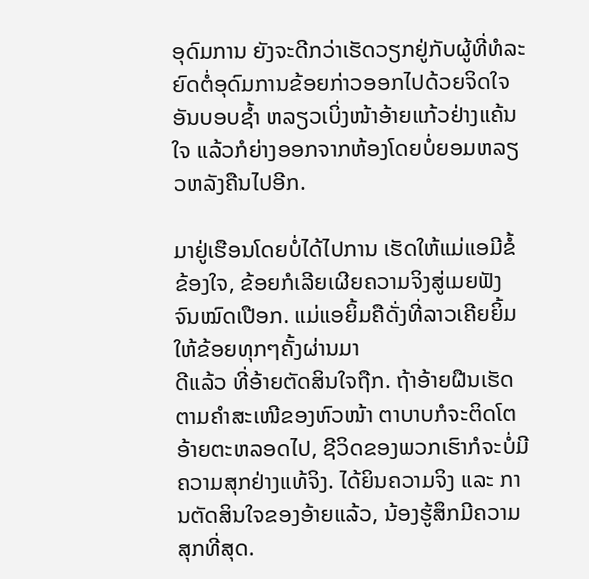ອຸດົມການ ຍັງຈະດີກວ່າເຮັດວຽກຢູ່ກັບຜູ້ທີ່ທໍລະຍົດຕໍ່ອຸດົມການຂ້ອຍກ່າວອອກໄປດ້ວຍຈິດໃຈອັນບອບຊໍ້າ ຫລຽວເບິ່ງໜ້າອ້າຍແກ້ວຢ່າງແຄ້ນໃຈ ແລ້ວກໍຍ່າງອອກຈາກຫ້ອງໂດຍບໍ່ຍອມຫລຽວຫລັງຄືນໄປອີກ.

ມາຢູ່ເຮືອນໂດຍບໍ່ໄດ້ໄປການ ເຮັດໃຫ້ແມ່ແອມີຂໍ້ຂ້ອງໃຈ, ຂ້ອຍກໍເລີຍເຜີຍຄວາມຈິງສູ່ເມຍຟັງຈົນໝົດເປືອກ. ແມ່ແອຍິ້ມຄືດັ່ງທີ່ລາວເຄີຍຍິ້ມໃຫ້ຂ້ອຍທຸກໆຄັ້ງຜ່ານມາ
ດີແລ້ວ ທີ່ອ້າຍຕັດສິນໃຈຖືກ. ຖ້າອ້າຍຝືນເຮັດຕາມຄຳສະເໜີຂອງຫົວໜ້າ ຕາບາບກໍຈະຕິດໂຕອ້າຍຕະຫລອດໄປ, ຊີວິດຂອງພວກເຮົາກໍຈະບໍ່ມີຄວາມສຸກຢ່າງແທ້ຈິງ. ໄດ້ຍິນຄວາມຈິງ ແລະ ການຕັດສິນໃຈຂອງອ້າຍແລ້ວ, ນ້ອງຮູ້ສຶກມີຄວາມສຸກທີ່ສຸດ.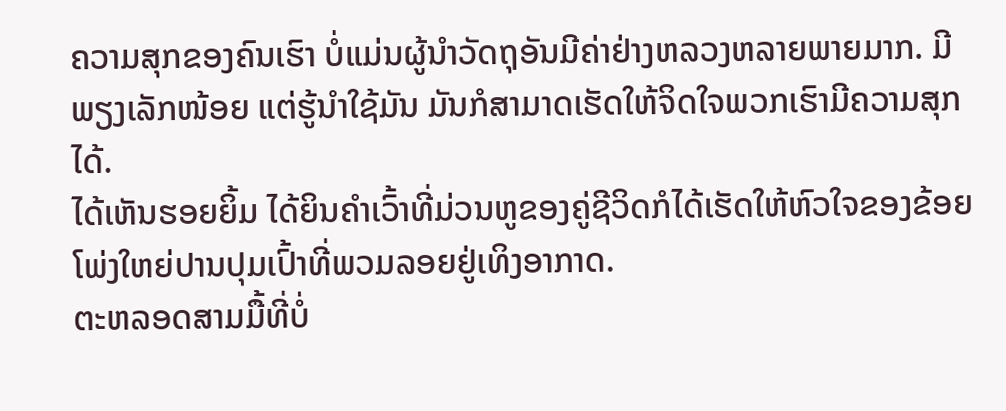ຄວາມສຸກຂອງຄົນເຮົາ ບໍ່ແມ່ນຜູ້ນຳວັດຖຸອັນມີຄ່າຢ່າງຫລວງຫລາຍພາຍມາກ. ມີພຽງເລັກໜ້ອຍ ແຕ່ຮູ້ນຳໃຊ້ມັນ ມັນກໍສາມາດເຮັດໃຫ້ຈິດໃຈພວກເຮົາມີຄວາມສຸກໄດ້.
ໄດ້ເຫັນຮອຍຍິ້ມ ໄດ້ຍິນຄໍາເວົ້າທີ່ມ່ວນຫູຂອງຄູ່ຊີວິດກໍໄດ້ເຮັດໃຫ້ຫົວໃຈຂອງຂ້ອຍໂພ່ງໃຫຍ່ປານປຸມເປົ້າທີ່ພວມລອຍຢູ່ເທິງອາກາດ.
ຕະຫລອດສາມມື້ທີ່ບໍ່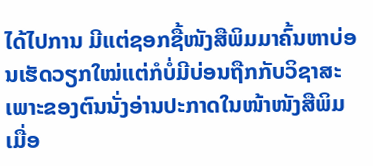ໄດ້ໄປການ ມີແຕ່ຊອກຊື້ໜັງສືພິມມາຄົ້ນຫາບ່ອນເຮັດວຽກໃໝ່ແຕ່ກໍບໍ່ມີບ່ອນຖືກກັບວິຊາສະເພາະຂອງຕົນນັ່ງອ່ານປະກາດໃນໜ້າໜັງສືພິມເມື່ອ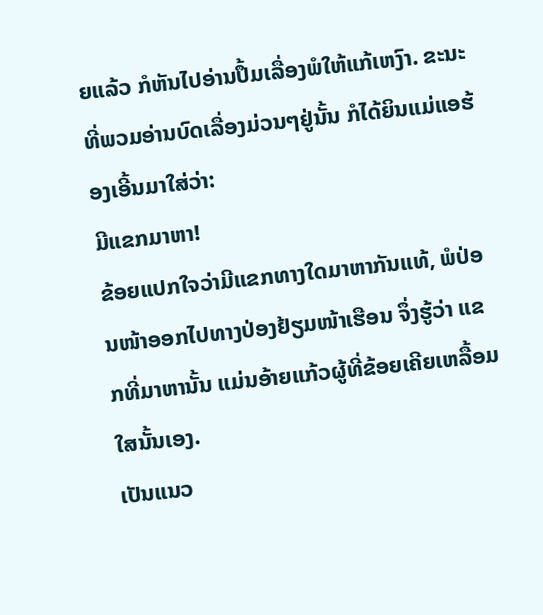ຍແລ້ວ ກໍຫັນໄປອ່ານປຶ້ມເລື່ອງພໍໃຫ້ແກ້ເຫງົາ. ຂະນະທີ່ພວມອ່ານບົດເລື່ອງມ່ວນໆຢູ່ນັ້ນ ກໍໄດ້ຍິນແມ່ແອຮ້ອງເອີ້ນມາໃສ່ວ່າ:
ມີແຂກມາຫາ!
ຂ້ອຍແປກໃຈວ່າມີແຂກທາງໃດມາຫາກັນແທ້, ພໍປ່ອນໜ້າອອກໄປທາງປ່ອງຢ້ຽມໜ້າເຮືອນ ຈຶ່ງຮູ້ວ່າ ແຂກທີ່ມາຫານັ້ນ ແມ່ນອ້າຍແກ້ວຜູ້ທີ່ຂ້ອຍເຄີຍເຫລື້ອມໃສນັ້ນເອງ.
ເປັນແນວ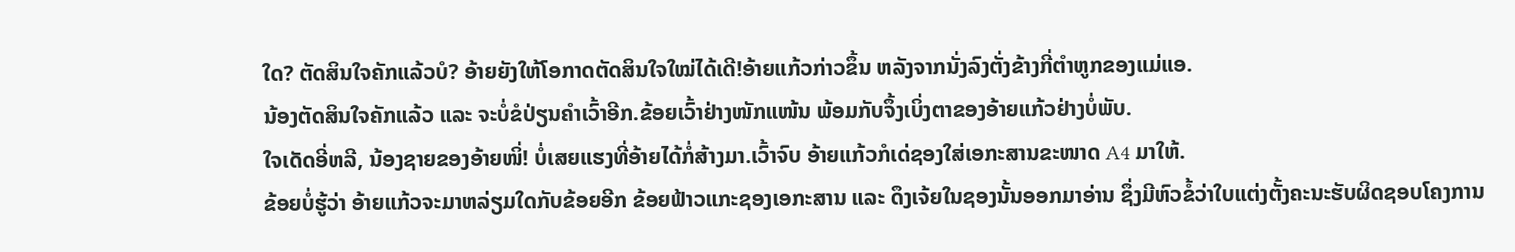ໃດ? ຕັດສິນໃຈຄັກແລ້ວບໍ? ອ້າຍຍັງໃຫ້ໂອກາດຕັດສິນໃຈໃໝ່ໄດ້ເດີ!ອ້າຍແກ້ວກ່າວຂຶ້ນ ຫລັງຈາກນັ່ງລົງຕັ່ງຂ້າງກີ່ຕຳຫູກຂອງແມ່ແອ.
ນ້ອງຕັດສິນໃຈຄັກແລ້ວ ແລະ ຈະບໍ່ຂໍປ່ຽນຄຳເວົ້າອີກ.ຂ້ອຍເວົ້າຢ່າງໜັກແໜ້ນ ພ້ອມກັບຈຶ້ງເບິ່ງຕາຂອງອ້າຍແກ້ວຢ່າງບໍ່ພັບ.
ໃຈເດັດອີ່ຫລີ, ນ້ອງຊາຍຂອງອ້າຍໜິ່! ບໍ່ເສຍແຮງທີ່ອ້າຍໄດ້ກໍ່ສ້າງມາ.ເວົ້າຈົບ ອ້າຍແກ້ວກໍເດ່ຊອງໃສ່ເອກະສານຂະໜາດ A4 ມາໃຫ້.
ຂ້ອຍບໍ່ຮູ້ວ່າ ອ້າຍແກ້ວຈະມາຫລ່ຽມໃດກັບຂ້ອຍອີກ ຂ້ອຍຟ້າວແກະຊອງເອກະສານ ແລະ ດຶງເຈ້ຍໃນຊອງນັ້ນອອກມາອ່ານ ຊຶ່ງມີຫົວຂໍ້ວ່າໃບແຕ່ງຕັ້ງຄະນະຮັບຜິດຊອບໂຄງການ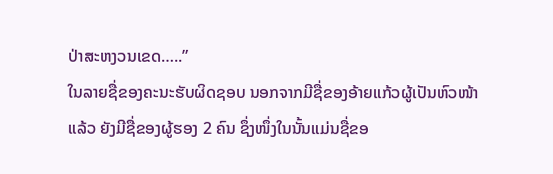ປ່າສະຫງວນເຂດ…..”
ໃນລາຍຊື່ຂອງຄະນະຮັບຜິດຊອບ ນອກຈາກມີຊື່ຂອງອ້າຍແກ້ວຜູ້ເປັນຫົວໜ້າແລ້ວ ຍັງມີຊື່ຂອງຜູ້ຮອງ 2 ຄົນ ຊຶ່ງໜຶ່ງໃນນັ້ນແມ່ນຊື່ຂອ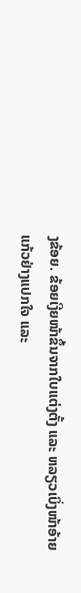ງຂ້ອຍ. ຂ້ອຍເງີຍໜ້າຂຶ້ນຈາກໃບແຕ່ງຕັ້ງ ແລະ ຫລຽວເບິ່ງໜ້າອ້າຍແກ້ວຢ່າງແປກໃຈ ແລະ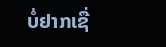ບໍ່ຢາກເຊື່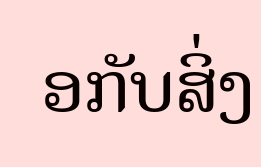ອກັບສິ່ງ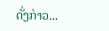ດັ່ງກ່າວ...